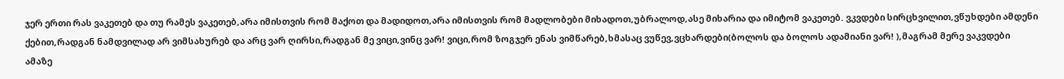ჯერ ერთი რას ვაკეთებ და თუ რამეს ვაკეთებ,არა იმისთვის რომ მაქოთ და მადიდოთ,არა იმისთვის რომ მადლობები მიხადოთ,უბრალოდ,ასე მიხარია და იმიტომ ვაკეთებ. ვკვდები სირცხვილით,ვწუხდები ამდენი ქებით,რადგან ნამდვილად არ ვიმსახურებ და არც ვარ ღირსი,რადგან მე ვიცი,ვინც ვარ! ვიცი,რომ ზოგჯერ ენას ვიმწარებ,ხმასაც ვუწევ,ვცხარდები(ბოლოს და ბოლოს ადამიანი ვარ! ),მაგრამ მერე ვაკვდები ამაზე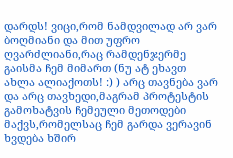დარდს! ვიცი,რომ ნამდვილად არ ვარ ბოღმიანი და მით უფრო ღვარძლიანი,რაც რამდენჯერმე გაისმა ჩემ მიმართ (ნუ ატ ეხავთ ახლა ალიაქოთს! :) ) არც თავნება ვარ და არც თავხედი,მაგრამ პროტესტის გამოხატვის ჩემეული მეთოდები მაქვს,რომელსაც ჩემ გარდა ვერავინ ხვდება ხშირ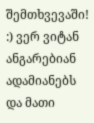შემთხვევაში! :) ვერ ვიტან ანგარებიან ადამიანებს და მათი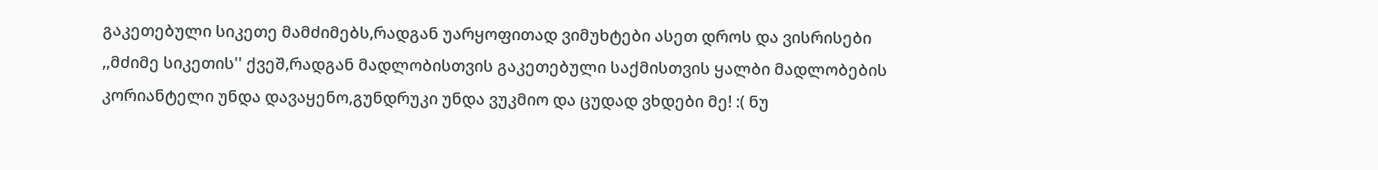გაკეთებული სიკეთე მამძიმებს,რადგან უარყოფითად ვიმუხტები ასეთ დროს და ვისრისები ,,მძიმე სიკეთის'' ქვეშ,რადგან მადლობისთვის გაკეთებული საქმისთვის ყალბი მადლობების კორიანტელი უნდა დავაყენო,გუნდრუკი უნდა ვუკმიო და ცუდად ვხდები მე! :( ნუ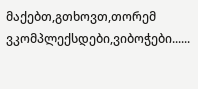მაქებთ,გთხოვთ,თორემ ვკომპლექსდები,ვიბოჭები......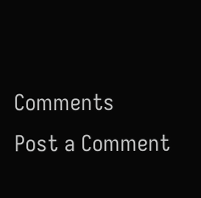Comments
Post a Comment